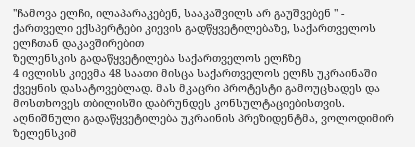"ჩამოვა ელჩი, ილაპარაკებენ, სააკაშვილს არ გაუშვებენ " - ქართველი ექსპერტები კიევის გადწყვეტილებაზე, საქართველოს ელჩთან დაკავშირებით
ზელენსკის გადაწყვეტილება საქართველოს ელჩზე
4 ივლისს კიევმა 48 საათი მისცა საქართველოს ელჩს უკრაინაში ქვეყნის დასატოვებლად. მას მკაცრი პროტესტი გამოუცხადეს და მოსთხოვეს თბილისში დაბრუნდეს კონსულტაციებისთვის. აღნიშნული გადაწყვეტილება უკრაინის პრეზიდენტმა, ვოლოდიმირ ზელენსკიმ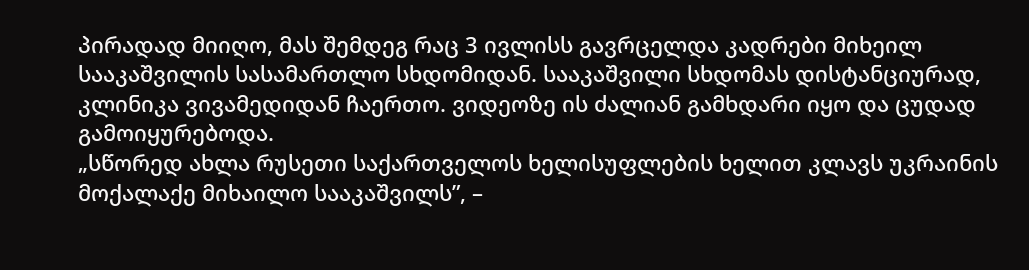პირადად მიიღო, მას შემდეგ რაც 3 ივლისს გავრცელდა კადრები მიხეილ სააკაშვილის სასამართლო სხდომიდან. სააკაშვილი სხდომას დისტანციურად, კლინიკა ვივამედიდან ჩაერთო. ვიდეოზე ის ძალიან გამხდარი იყო და ცუდად გამოიყურებოდა.
„სწორედ ახლა რუსეთი საქართველოს ხელისუფლების ხელით კლავს უკრაინის მოქალაქე მიხაილო სააკაშვილს”, –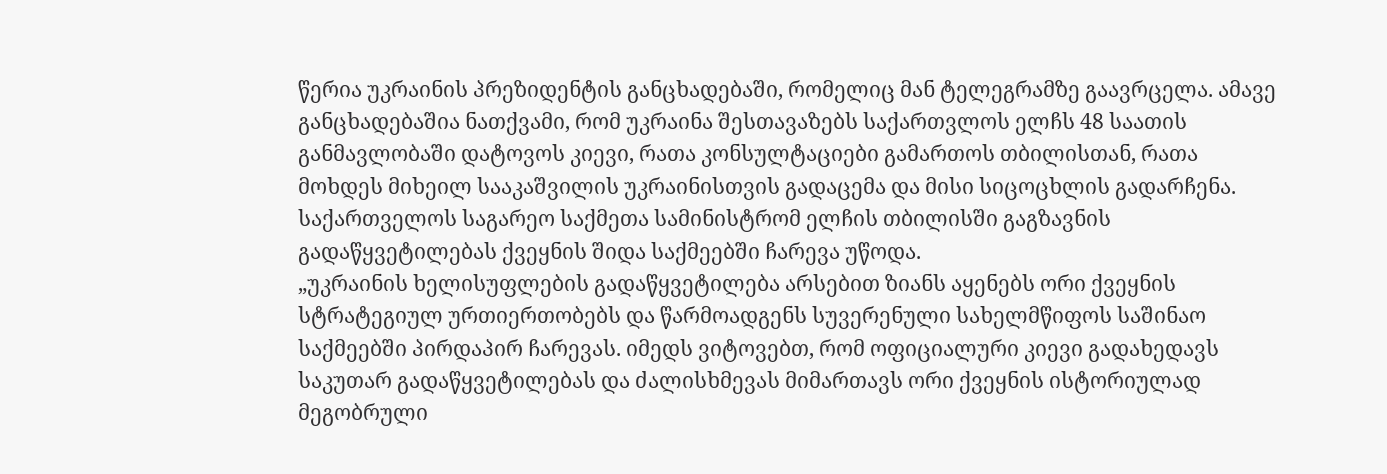წერია უკრაინის პრეზიდენტის განცხადებაში, რომელიც მან ტელეგრამზე გაავრცელა. ამავე განცხადებაშია ნათქვამი, რომ უკრაინა შესთავაზებს საქართვლოს ელჩს 48 საათის განმავლობაში დატოვოს კიევი, რათა კონსულტაციები გამართოს თბილისთან, რათა მოხდეს მიხეილ სააკაშვილის უკრაინისთვის გადაცემა და მისი სიცოცხლის გადარჩენა.
საქართველოს საგარეო საქმეთა სამინისტრომ ელჩის თბილისში გაგზავნის გადაწყვეტილებას ქვეყნის შიდა საქმეებში ჩარევა უწოდა.
„უკრაინის ხელისუფლების გადაწყვეტილება არსებით ზიანს აყენებს ორი ქვეყნის სტრატეგიულ ურთიერთობებს და წარმოადგენს სუვერენული სახელმწიფოს საშინაო საქმეებში პირდაპირ ჩარევას. იმედს ვიტოვებთ, რომ ოფიციალური კიევი გადახედავს საკუთარ გადაწყვეტილებას და ძალისხმევას მიმართავს ორი ქვეყნის ისტორიულად მეგობრული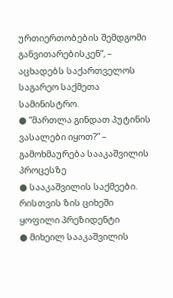ურთიერთობების შემდგომი განვითარებისკენ“, – აცხადებს საქართველოს საგარეო საქმეთა სამინისტრო.
● “მართლა გინდათ პუტინის ვასალები იყოთ?” – გამოხმაურება სააკაშვილის პროცესზე
● სააკაშვილის საქმეები. რისთვის ზის ციხეში ყოფილი პრეზიდენტი
● მიხეილ სააკაშვილის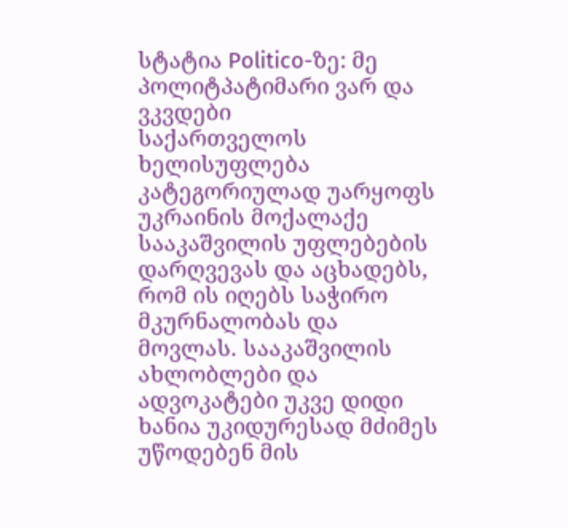სტატია Politico-ზე: მე პოლიტპატიმარი ვარ და ვკვდები
საქართველოს ხელისუფლება კატეგორიულად უარყოფს უკრაინის მოქალაქე სააკაშვილის უფლებების დარღვევას და აცხადებს, რომ ის იღებს საჭირო მკურნალობას და მოვლას. სააკაშვილის ახლობლები და ადვოკატები უკვე დიდი ხანია უკიდურესად მძიმეს უწოდებენ მის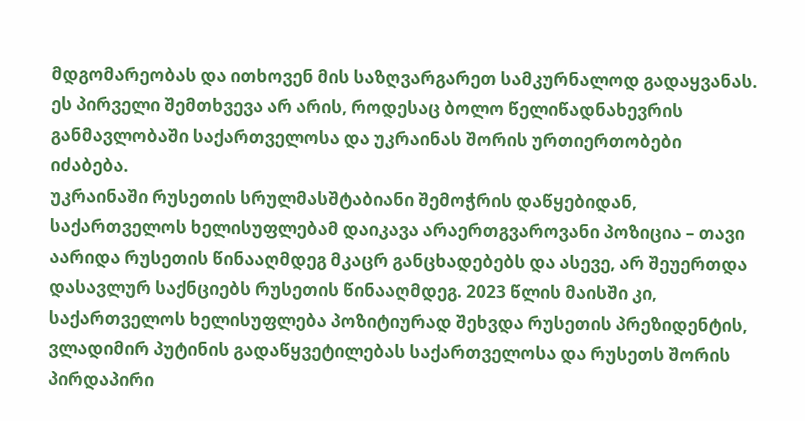მდგომარეობას და ითხოვენ მის საზღვარგარეთ სამკურნალოდ გადაყვანას.
ეს პირველი შემთხვევა არ არის, როდესაც ბოლო წელიწადნახევრის განმავლობაში საქართველოსა და უკრაინას შორის ურთიერთობები იძაბება.
უკრაინაში რუსეთის სრულმასშტაბიანი შემოჭრის დაწყებიდან, საქართველოს ხელისუფლებამ დაიკავა არაერთგვაროვანი პოზიცია – თავი აარიდა რუსეთის წინააღმდეგ მკაცრ განცხადებებს და ასევე, არ შეუერთდა დასავლურ საქნციებს რუსეთის წინააღმდეგ. 2023 წლის მაისში კი, საქართველოს ხელისუფლება პოზიტიურად შეხვდა რუსეთის პრეზიდენტის, ვლადიმირ პუტინის გადაწყვეტილებას საქართველოსა და რუსეთს შორის პირდაპირი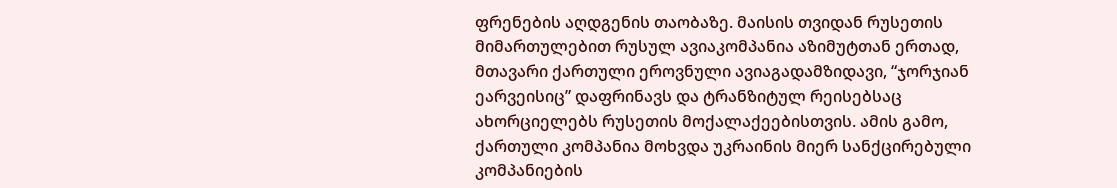ფრენების აღდგენის თაობაზე. მაისის თვიდან რუსეთის მიმართულებით რუსულ ავიაკომპანია აზიმუტთან ერთად, მთავარი ქართული ეროვნული ავიაგადამზიდავი, “ჯორჯიან ეარვეისიც” დაფრინავს და ტრანზიტულ რეისებსაც ახორციელებს რუსეთის მოქალაქეებისთვის. ამის გამო, ქართული კომპანია მოხვდა უკრაინის მიერ სანქცირებული კომპანიების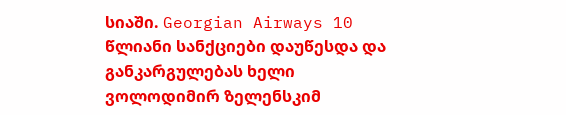სიაში. Georgian Airways 10 წლიანი სანქციები დაუწესდა და განკარგულებას ხელი ვოლოდიმირ ზელენსკიმ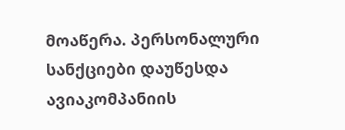მოაწერა. პერსონალური სანქციები დაუწესდა ავიაკომპანიის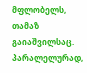მფლობელს, თამაზ გაიაშვილსაც.
პარალელურად,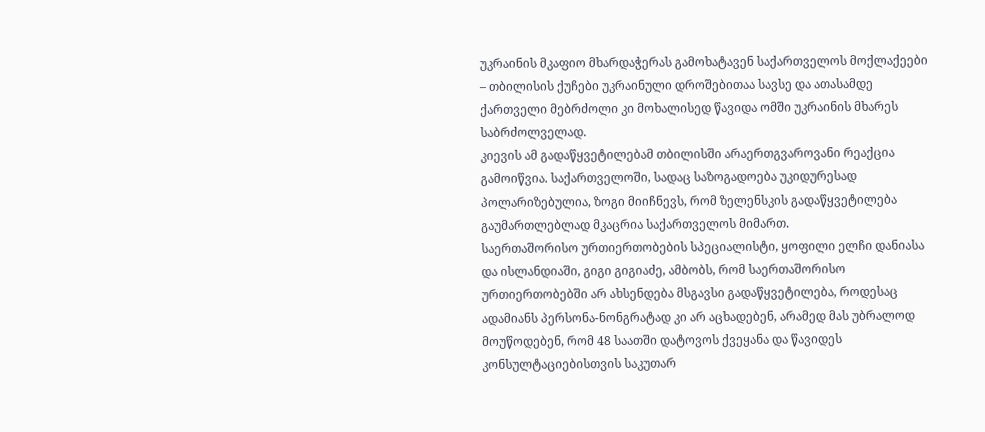უკრაინის მკაფიო მხარდაჭერას გამოხატავენ საქართველოს მოქლაქეები – თბილისის ქუჩები უკრაინული დროშებითაა სავსე და ათასამდე ქართველი მებრძოლი კი მოხალისედ წავიდა ომში უკრაინის მხარეს საბრძოლველად.
კიევის ამ გადაწყვეტილებამ თბილისში არაერთგვაროვანი რეაქცია გამოიწვია. საქართველოში, სადაც საზოგადოება უკიდურესად პოლარიზებულია, ზოგი მიიჩნევს, რომ ზელენსკის გადაწყვეტილება გაუმართლებლად მკაცრია საქართველოს მიმართ.
საერთაშორისო ურთიერთობების სპეციალისტი, ყოფილი ელჩი დანიასა და ისლანდიაში, გიგი გიგიაძე, ამბობს, რომ საერთაშორისო ურთიერთობებში არ ახსენდება მსგავსი გადაწყვეტილება, როდესაც ადამიანს პერსონა-ნონგრატად კი არ აცხადებენ, არამედ მას უბრალოდ მოუწოდებენ, რომ 48 საათში დატოვოს ქვეყანა და წავიდეს კონსულტაციებისთვის საკუთარ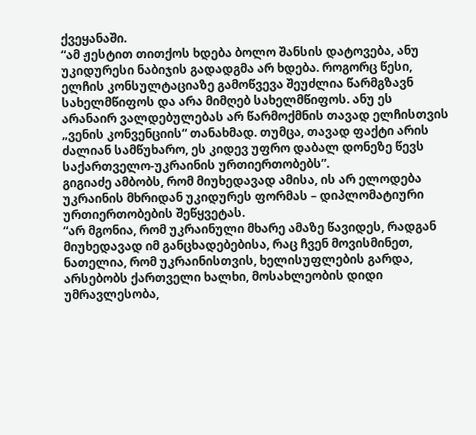ქვეყანაში.
“ამ ჟესტით თითქოს ხდება ბოლო შანსის დატოვება, ანუ უკიდურესი ნაბიჯის გადადგმა არ ხდება. როგორც წესი, ელჩის კონსულტაციაზე გამოწვევა შეუძლია წარმგზავნ სახელმწიფოს და არა მიმღებ სახელმწიფოს. ანუ ეს არანაირ ვალდებულებას არ წარმოქმნის თავად ელჩისთვის „ვენის კონვენციის“ თანახმად. თუმცა, თავად ფაქტი არის ძალიან სამწუხარო, ეს კიდევ უფრო დაბალ დონეზე წევს საქართველო-უკრაინის ურთიერთობებს”.
გიგიაძე ამბობს, რომ მიუხედავად ამისა, ის არ ელოდება უკრაინის მხრიდან უკიდურეს ფორმას – დიპლომატიური ურთიერთობების შეწყვეტას.
“არ მგონია, რომ უკრაინული მხარე ამაზე წავიდეს, რადგან მიუხედავად იმ განცხადებებისა, რაც ჩვენ მოვისმინეთ, ნათელია, რომ უკრაინისთვის, ხელისუფლების გარდა, არსებობს ქართველი ხალხი, მოსახლეობის დიდი უმრავლესობა,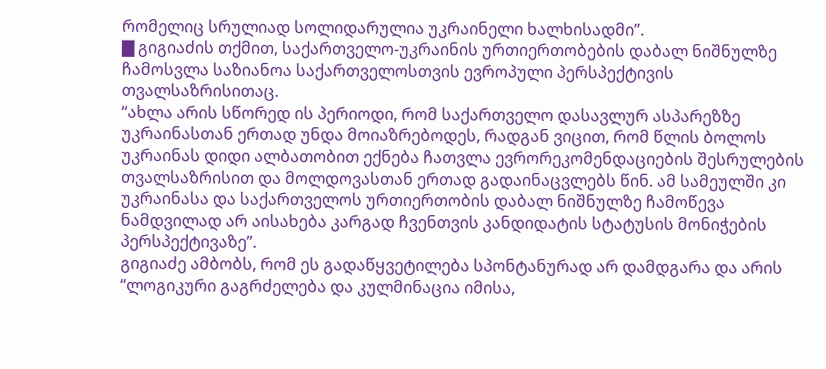რომელიც სრულიად სოლიდარულია უკრაინელი ხალხისადმი”.
▇ გიგიაძის თქმით, საქართველო-უკრაინის ურთიერთობების დაბალ ნიშნულზე ჩამოსვლა საზიანოა საქართველოსთვის ევროპული პერსპექტივის თვალსაზრისითაც.
“ახლა არის სწორედ ის პერიოდი, რომ საქართველო დასავლურ ასპარეზზე უკრაინასთან ერთად უნდა მოიაზრებოდეს, რადგან ვიცით, რომ წლის ბოლოს უკრაინას დიდი ალბათობით ექნება ჩათვლა ევრორეკომენდაციების შესრულების თვალსაზრისით და მოლდოვასთან ერთად გადაინაცვლებს წინ. ამ სამეულში კი უკრაინასა და საქართველოს ურთიერთობის დაბალ ნიშნულზე ჩამოწევა ნამდვილად არ აისახება კარგად ჩვენთვის კანდიდატის სტატუსის მონიჭების პერსპექტივაზე”.
გიგიაძე ამბობს, რომ ეს გადაწყვეტილება სპონტანურად არ დამდგარა და არის “ლოგიკური გაგრძელება და კულმინაცია იმისა,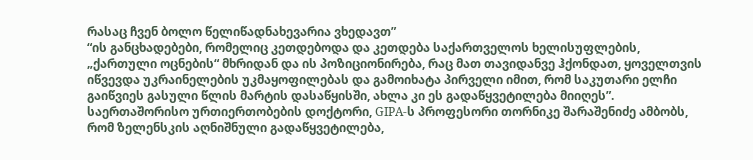რასაც ჩვენ ბოლო წელიწადნახევარია ვხედავთ”
“ის განცხადებები, რომელიც კეთდებოდა და კეთდება საქართველოს ხელისუფლების, „ქართული ოცნების“ მხრიდან და ის პოზიციონირება, რაც მათ თავიდანვე ჰქონდათ, ყოველთვის იწვევდა უკრაინელების უკმაყოფილებას და გამოიხატა პირველი იმით, რომ საკუთარი ელჩი გაიწვიეს გასული წლის მარტის დასაწყისში, ახლა კი ეს გადაწყვეტილება მიიღეს”.
საერთაშორისო ურთიერთობების დოქტორი, GIPA-ს პროფესორი თორნიკე შარაშენიძე ამბობს, რომ ზელენსკის აღნიშნული გადაწყვეტილება,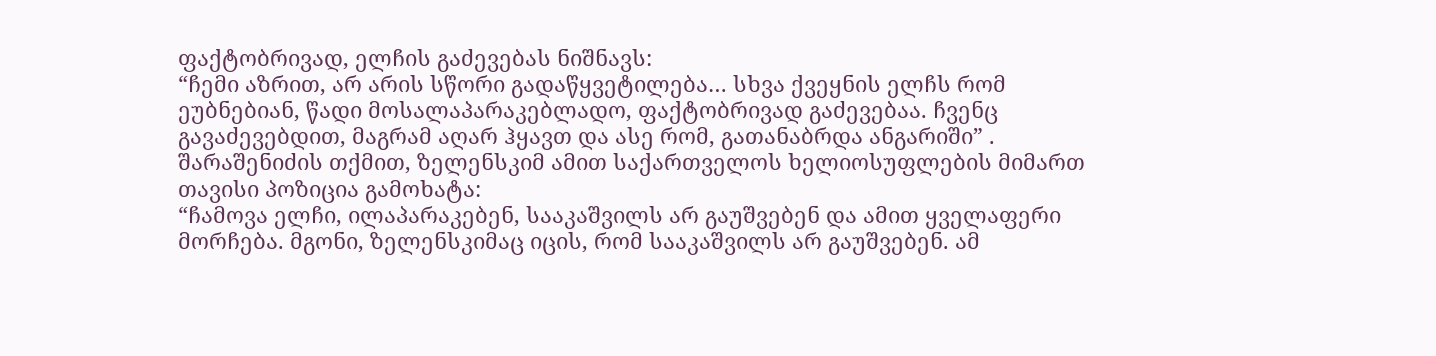ფაქტობრივად, ელჩის გაძევებას ნიშნავს:
“ჩემი აზრით, არ არის სწორი გადაწყვეტილება… სხვა ქვეყნის ელჩს რომ ეუბნებიან, წადი მოსალაპარაკებლადო, ფაქტობრივად გაძევებაა. ჩვენც გავაძევებდით, მაგრამ აღარ ჰყავთ და ასე რომ, გათანაბრდა ანგარიში” .
შარაშენიძის თქმით, ზელენსკიმ ამით საქართველოს ხელიოსუფლების მიმართ თავისი პოზიცია გამოხატა:
“ჩამოვა ელჩი, ილაპარაკებენ, სააკაშვილს არ გაუშვებენ და ამით ყველაფერი მორჩება. მგონი, ზელენსკიმაც იცის, რომ სააკაშვილს არ გაუშვებენ. ამ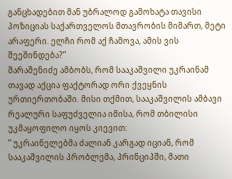განცხადებით მან უბრალოდ გამოხატა თავისი პოზიციას საქართველოს მთავრობის მიმართ, მეტი არაფერი. ელჩი რომ აქ ჩამოვა, ამის ვის შეეშინდება?”
შარაშენიძე ამბობს, რომ სააკაშვილი უკრაინამ თავად აქცია ფაქტორად ორი ქვეყნის ურთიერთობაში. მისი თქმით, სააკაშვილის ამბავი რეალური საფუძველია იმისა, რომ თბილისი უკმაყოფილო იყოს კიევით:
” უკრაინელებმა ძალიან კარგად იციან, რომ სააკაშვილის პრობლემა, პრინციპში, მათი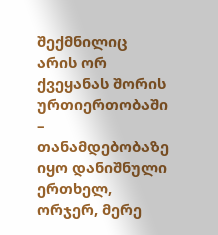შექმნილიც არის ორ ქვეყანას შორის ურთიერთობაში – თანამდებობაზე იყო დანიშნული ერთხელ, ორჯერ, მერე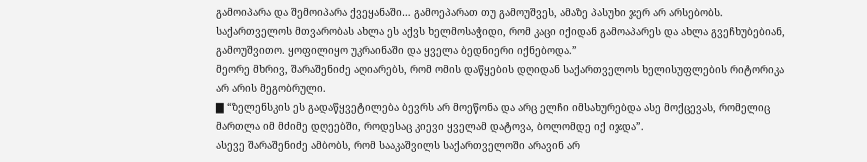გამოიპარა და შემოიპარა ქვეყანაში… გამოეპარათ თუ გამოუშვეს, ამაზე პასუხი ჯერ არ არსებობს. საქართველოს მთვარობას ახლა ეს აქვს ხელმოსაჭიდი, რომ კაცი იქიდან გამოაპარეს და ახლა გვეჩხუბებიან, გამოუშვითო. ყოფილიყო უკრაინაში და ყველა ბედნიერი იქნებოდა.”
მეორე მხრივ, შარაშენიძე აღიარებს, რომ ომის დაწყების დღიდან საქართველოს ხელისუფლების რიტორიკა არ არის მეგობრული.
▇ “ზელენსკის ეს გადაწყვეტილება ბევრს არ მოეწონა და არც ელჩი იმსახურებდა ასე მოქცევას, რომელიც მართლა იმ მძიმე დღეებში, როდესაც კიევი ყველამ დატოვა, ბოლომდე იქ იჯდა”.
ასევე შარაშენიძე ამბობს, რომ სააკაშვილს საქართველოში არავინ არ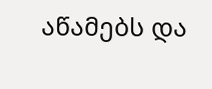აწამებს და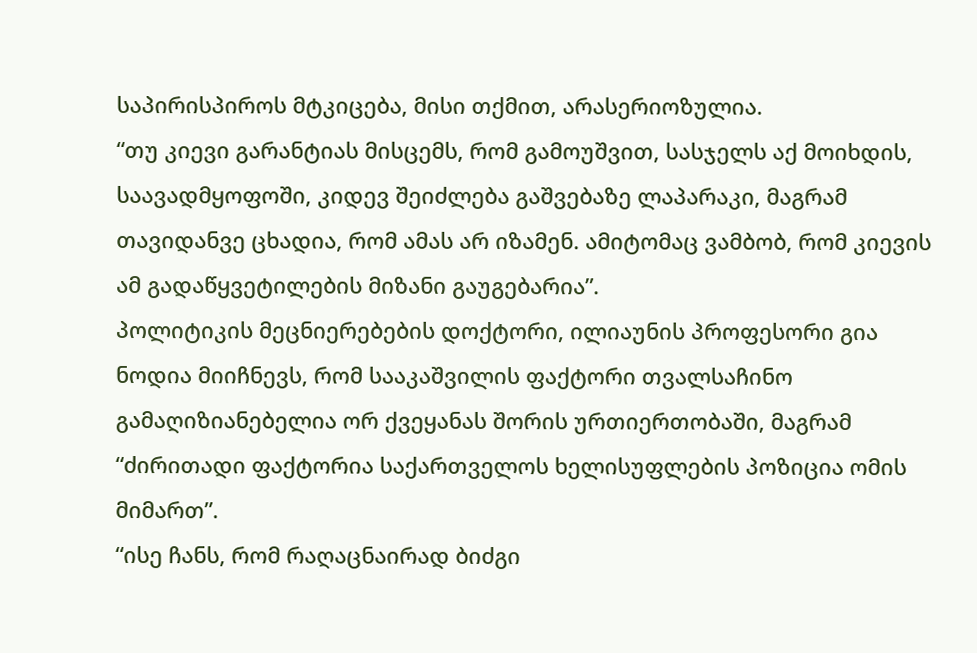საპირისპიროს მტკიცება, მისი თქმით, არასერიოზულია.
“თუ კიევი გარანტიას მისცემს, რომ გამოუშვით, სასჯელს აქ მოიხდის, საავადმყოფოში, კიდევ შეიძლება გაშვებაზე ლაპარაკი, მაგრამ თავიდანვე ცხადია, რომ ამას არ იზამენ. ამიტომაც ვამბობ, რომ კიევის ამ გადაწყვეტილების მიზანი გაუგებარია”.
პოლიტიკის მეცნიერებების დოქტორი, ილიაუნის პროფესორი გია ნოდია მიიჩნევს, რომ სააკაშვილის ფაქტორი თვალსაჩინო გამაღიზიანებელია ორ ქვეყანას შორის ურთიერთობაში, მაგრამ “ძირითადი ფაქტორია საქართველოს ხელისუფლების პოზიცია ომის მიმართ”.
“ისე ჩანს, რომ რაღაცნაირად ბიძგი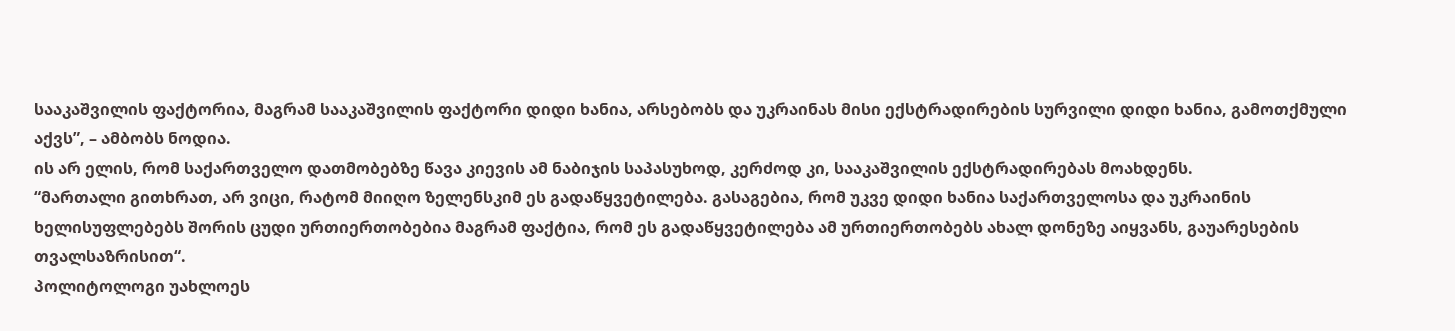სააკაშვილის ფაქტორია, მაგრამ სააკაშვილის ფაქტორი დიდი ხანია, არსებობს და უკრაინას მისი ექსტრადირების სურვილი დიდი ხანია, გამოთქმული აქვს”, – ამბობს ნოდია.
ის არ ელის, რომ საქართველო დათმობებზე წავა კიევის ამ ნაბიჯის საპასუხოდ, კერძოდ კი, სააკაშვილის ექსტრადირებას მოახდენს.
“მართალი გითხრათ, არ ვიცი, რატომ მიიღო ზელენსკიმ ეს გადაწყვეტილება. გასაგებია, რომ უკვე დიდი ხანია საქართველოსა და უკრაინის ხელისუფლებებს შორის ცუდი ურთიერთობებია მაგრამ ფაქტია, რომ ეს გადაწყვეტილება ამ ურთიერთობებს ახალ დონეზე აიყვანს, გაუარესების თვალსაზრისით“.
პოლიტოლოგი უახლოეს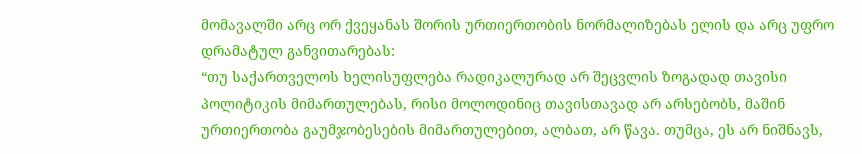მომავალში არც ორ ქვეყანას შორის ურთიერთობის ნორმალიზებას ელის და არც უფრო დრამატულ განვითარებას:
“თუ საქართველოს ხელისუფლება რადიკალურად არ შეცვლის ზოგადად თავისი პოლიტიკის მიმართულებას, რისი მოლოდინიც თავისთავად არ არსებობს, მაშინ ურთიერთობა გაუმჯობესების მიმართულებით, ალბათ, არ წავა. თუმცა, ეს არ ნიშნავს,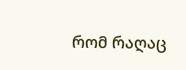რომ რაღაც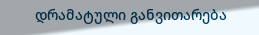დრამატული განვითარება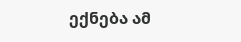ექნება ამ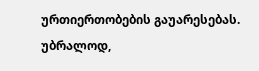ურთიერთობების გაუარესებას. უბრალოდ,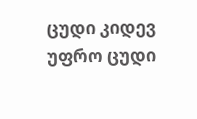ცუდი კიდევ უფრო ცუდი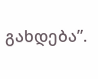გახდება”.